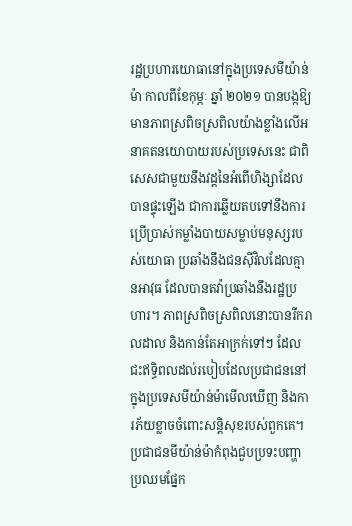រដ្ឋប្រហារយោធានៅក្នុងប្រទេសមីយ៉ាន់ម៉ា កាលពីខែកុម្ភៈ ឆ្នាំ ២០២១ បានបង្កឱ្យមានភាពស្រពិចស្រពិលយ៉ាងខ្លាំងលើអនាគតនយោបាយរបស់ប្រទេសនេះ ជាពិសេសជាមួយនឹងវដ្តនៃអំពើហិង្សាដែលបានផ្ទុះឡើង ជាការឆ្លើយតបទៅនឹងការប្រើប្រាស់កម្លាំងបាយសម្លាប់មនុស្សរបស់យោធា ប្រឆាំងនឹងជនស៊ីវិលដែលគ្មានអាវុធ ដែលបានតវ៉ាប្រឆាំងនឹងរដ្ឋប្រហារ។ ភាពស្រពិចស្រពិលនោះបានរីករាលដាល និងកាន់តែអាក្រក់ទៅៗ ដែលជះឥទ្ធិពលដល់របៀបដែលប្រជាជននៅក្នុងប្រទេសមីយ៉ាន់ម៉ាមើលឃើញ និងការភ័យខ្លាចចំពោះសន្តិសុខរបស់ពួកគេ។
ប្រជាជនមីយ៉ាន់ម៉ាកំពុងជួបប្រទះបញ្ហាប្រឈមផ្នែក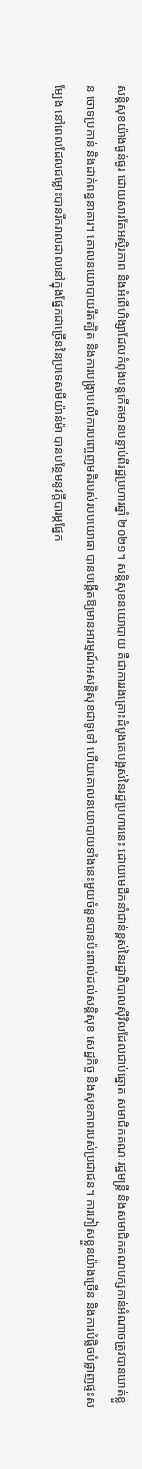សន្តិសុខយ៉ាងធ្ងន់ធ្ងរ ដោយសារតែអស្ថិរភាព និងអំពើហិង្សាដែលកំពុងបន្តកើតមានបន្ទាប់ពីរដ្ឋប្រហារឆ្នាំ ២០២១។ សន្តិសុខនយោបាយ គឺជាការរងគ្រោះដំបូងគេបង្អស់នៃរដ្ឋប្រហារនេះ ដោយមេដឹកនាំជាន់ខ្ពស់នៃរដ្ឋាភិបាលស៊ីវិលដែលជាប់ឆ្នោត សមាជិកគណៈរដ្ឋមន្ត្រី និងសមាជិកគណបក្សកាន់អំណាចត្រូវបានឃាត់ខ្លួន ចោទប្រកាន់ និងដាក់ពន្ធនាគារ។ គោលនយោបាយរឹតត្បិត និងការបង្ក្រាបលើការបញ្ចេញមតិរបស់របបយោធា បានបង្កើតឱ្យមានអារម្មណ៍អសន្តិសុខជាទូទៅ ហើយគោលនយោបាយទាំងនេះមួយចំនួនបានប៉ះពាល់ដល់សន្តិសុខ សេដ្ឋកិច្ច និងសុខភាពរបស់ប្រជាជន។ ការភៀសខ្លួនយ៉ាងច្រើន និងការបំផ្លិចបំផ្លាញផ្ទះសម្បែង នៅពេលដែលជម្លោះបានរីករាលដាលនៅក្នុងផ្នែកជាច្រើននៃប្រទេសមីយ៉ាន់ម៉ា បានបន្ថែមនូវក្តីបារម្ភផ្នែក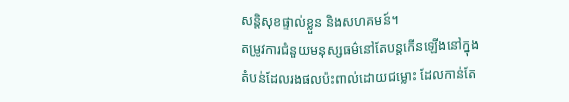សន្តិសុខផ្ទាល់ខ្លួន និងសហគមន៍។
តម្រូវការជំនួយមនុស្សធម៌នៅតែបន្តកើនឡើងនៅក្នុងតំបន់ដែលរងផលប៉ះពាល់ដោយជម្លោះ ដែលកាន់តែ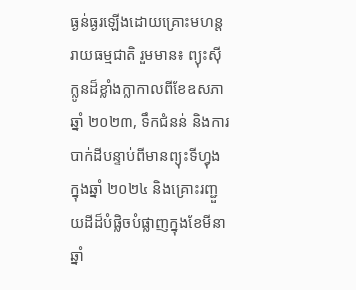ធ្ងន់ធ្ងរឡើងដោយគ្រោះមហន្តរាយធម្មជាតិ រួមមាន៖ ព្យុះស៊ីក្លូនដ៏ខ្លាំងក្លាកាលពីខែឧសភា ឆ្នាំ ២០២៣, ទឹកជំនន់ និងការបាក់ដីបន្ទាប់ពីមានព្យុះទីហ្វុងក្នុងឆ្នាំ ២០២៤ និងគ្រោះរញ្ជួយដីដ៏បំផ្លិចបំផ្លាញក្នុងខែមីនា ឆ្នាំ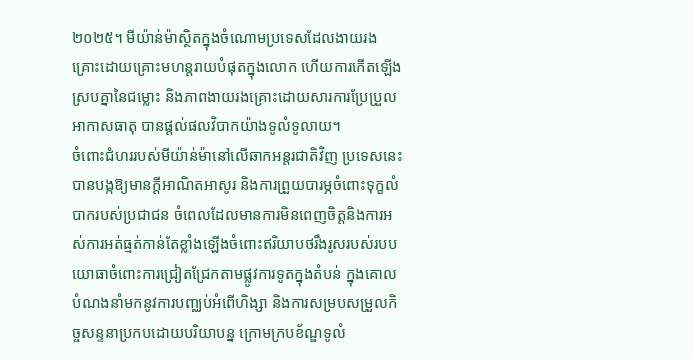២០២៥។ មីយ៉ាន់ម៉ាស្ថិតក្នុងចំណោមប្រទេសដែលងាយរងគ្រោះដោយគ្រោះមហន្តរាយបំផុតក្នុងលោក ហើយការកើតឡើងស្របគ្នានៃជម្លោះ និងភាពងាយរងគ្រោះដោយសារការប្រែប្រួលអាកាសធាតុ បានផ្តល់ផលវិបាកយ៉ាងទូលំទូលាយ។
ចំពោះជំហររបស់មីយ៉ាន់ម៉ានៅលើឆាកអន្តរជាតិវិញ ប្រទេសនេះបានបង្កឱ្យមានក្តីអាណិតអាសូរ និងការព្រួយបារម្ភចំពោះទុក្ខលំបាករបស់ប្រជាជន ចំពេលដែលមានការមិនពេញចិត្តនិងការអស់ការអត់ធ្មត់កាន់តែខ្លាំងឡើងចំពោះឥរិយាបថរឹងរូសរបស់របបយោធាចំពោះការជ្រៀតជ្រែកតាមផ្លូវការទូតក្នុងតំបន់ ក្នុងគោលបំណងនាំមកនូវការបញ្ឈប់អំពើហិង្សា និងការសម្របសម្រួលកិច្ចសន្ទនាប្រកបដោយបរិយាបន្ន ក្រោមក្របខ័ណ្ឌទូលំ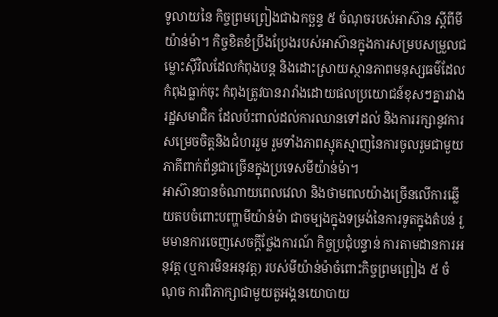ទូលាយនៃ កិច្ចព្រមព្រៀងជាឯកច្ឆន្ទ ៥ ចំណុចរបស់អាស៊ាន ស្តីពីមីយ៉ាន់ម៉ា។ កិច្ចខិតខំប្រឹងប្រែងរបស់អាស៊ានក្នុងការសម្របសម្រួលជម្លោះស៊ីវិលដែលកំពុងបន្ត និងដោះស្រាយស្ថានភាពមនុស្សធម៌ដែលកំពុងធ្លាក់ចុះ កំពុងត្រូវបានរារាំងដោយផលប្រយោជន៍ខុសៗគ្នារវាងរដ្ឋសមាជិក ដែលប៉ះពាល់ដល់ការឈានទៅដល់ និងការរក្សានូវការសម្រេចចិត្តនិងជំហររួម រួមទាំងភាពស្មុគស្មាញនៃការចូលរួមជាមួយភាគីពាក់ព័ន្ធជាច្រើនក្នុងប្រទេសមីយ៉ាន់ម៉ា។
អាស៊ានបានចំណាយពេលវេលា និងថាមពលយ៉ាងច្រើនលើការឆ្លើយតបចំពោះបញ្ហាមីយ៉ាន់ម៉ា ជាចម្បងក្នុងទម្រង់នៃការទូតក្នុងតំបន់ រួមមានការចេញសេចក្តីថ្លែងការណ៍ កិច្ចប្រជុំបន្ទាន់ ការតាមដានការអនុវត្ត (ឬការមិនអនុវត្ត) របស់មីយ៉ាន់ម៉ាចំពោះកិច្ចព្រមព្រៀង ៥ ចំណុច ការពិភាក្សាជាមួយតួអង្គនយោបាយ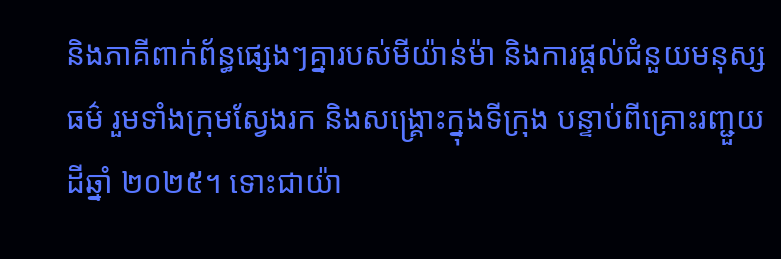និងភាគីពាក់ព័ន្ធផ្សេងៗគ្នារបស់មីយ៉ាន់ម៉ា និងការផ្តល់ជំនួយមនុស្សធម៌ រួមទាំងក្រុមស្វែងរក និងសង្គ្រោះក្នុងទីក្រុង បន្ទាប់ពីគ្រោះរញ្ជួយដីឆ្នាំ ២០២៥។ ទោះជាយ៉ា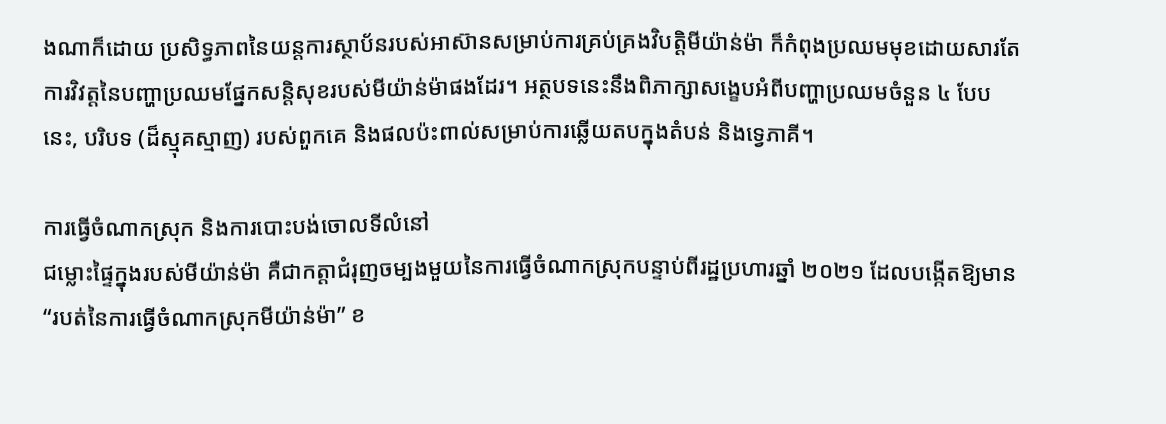ងណាក៏ដោយ ប្រសិទ្ធភាពនៃយន្តការស្ថាប័នរបស់អាស៊ានសម្រាប់ការគ្រប់គ្រងវិបត្តិមីយ៉ាន់ម៉ា ក៏កំពុងប្រឈមមុខដោយសារតែការវិវត្តនៃបញ្ហាប្រឈមផ្នែកសន្តិសុខរបស់មីយ៉ាន់ម៉ាផងដែរ។ អត្ថបទនេះនឹងពិភាក្សាសង្ខេបអំពីបញ្ហាប្រឈមចំនួន ៤ បែបនេះ, បរិបទ (ដ៏ស្មុគស្មាញ) របស់ពួកគេ និងផលប៉ះពាល់សម្រាប់ការឆ្លើយតបក្នុងតំបន់ និងទ្វេភាគី។

ការធ្វើចំណាកស្រុក និងការបោះបង់ចោលទីលំនៅ
ជម្លោះផ្ទៃក្នុងរបស់មីយ៉ាន់ម៉ា គឺជាកត្តាជំរុញចម្បងមួយនៃការធ្វើចំណាកស្រុកបន្ទាប់ពីរដ្ឋប្រហារឆ្នាំ ២០២១ ដែលបង្កើតឱ្យមាន “របត់នៃការធ្វើចំណាកស្រុកមីយ៉ាន់ម៉ា” ខ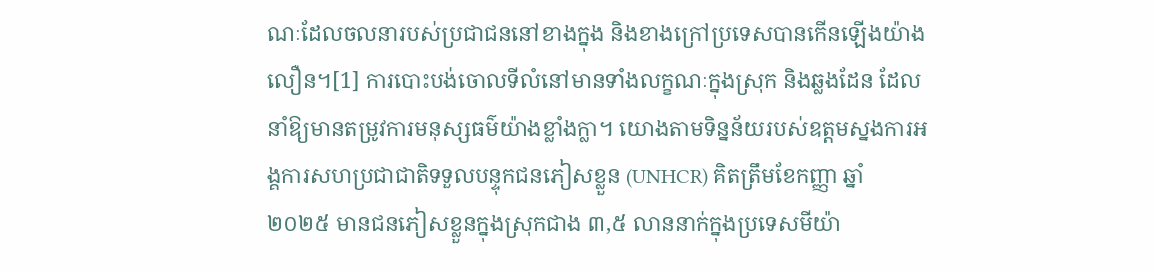ណៈដែលចលនារបស់ប្រជាជននៅខាងក្នុង និងខាងក្រៅប្រទេសបានកើនឡើងយ៉ាងលឿន។[1] ការបោះបង់ចោលទីលំនៅមានទាំងលក្ខណៈក្នុងស្រុក និងឆ្លងដែន ដែលនាំឱ្យមានតម្រូវការមនុស្សធម៌យ៉ាងខ្លាំងក្លា។ យោងតាមទិន្នន័យរបស់ឧត្តមស្នងការអង្គការសហប្រជាជាតិទទួលបន្ទុកជនភៀសខ្លួន (UNHCR) គិតត្រឹមខែកញ្ញា ឆ្នាំ ២០២៥ មានជនភៀសខ្លួនក្នុងស្រុកជាង ៣,៥ លាននាក់ក្នុងប្រទេសមីយ៉ា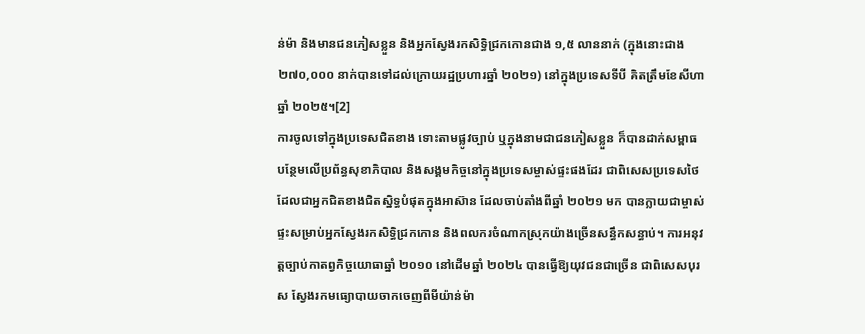ន់ម៉ា និងមានជនភៀសខ្លួន និងអ្នកស្វែងរកសិទ្ធិជ្រកកោនជាង ១,៥ លាននាក់ (ក្នុងនោះជាង ២៧០,០០០ នាក់បានទៅដល់ក្រោយរដ្ឋប្រហារឆ្នាំ ២០២១) នៅក្នុងប្រទេសទីបី គិតត្រឹមខែសីហា ឆ្នាំ ២០២៥។[2]
ការចូលទៅក្នុងប្រទេសជិតខាង ទោះតាមផ្លូវច្បាប់ ឬក្នុងនាមជាជនភៀសខ្លួន ក៏បានដាក់សម្ពាធបន្ថែមលើប្រព័ន្ធសុខាភិបាល និងសង្គមកិច្ចនៅក្នុងប្រទេសម្ចាស់ផ្ទះផងដែរ ជាពិសេសប្រទេសថៃ ដែលជាអ្នកជិតខាងជិតស្និទ្ធបំផុតក្នុងអាស៊ាន ដែលចាប់តាំងពីឆ្នាំ ២០២១ មក បានក្លាយជាម្ចាស់ផ្ទះសម្រាប់អ្នកស្វែងរកសិទ្ធិជ្រកកោន និងពលករចំណាកស្រុកយ៉ាងច្រើនសន្ធឹកសន្ធាប់។ ការអនុវត្តច្បាប់កាតព្វកិច្ចយោធាឆ្នាំ ២០១០ នៅដើមឆ្នាំ ២០២៤ បានធ្វើឱ្យយុវជនជាច្រើន ជាពិសេសបុរស ស្វែងរកមធ្យោបាយចាកចេញពីមីយ៉ាន់ម៉ា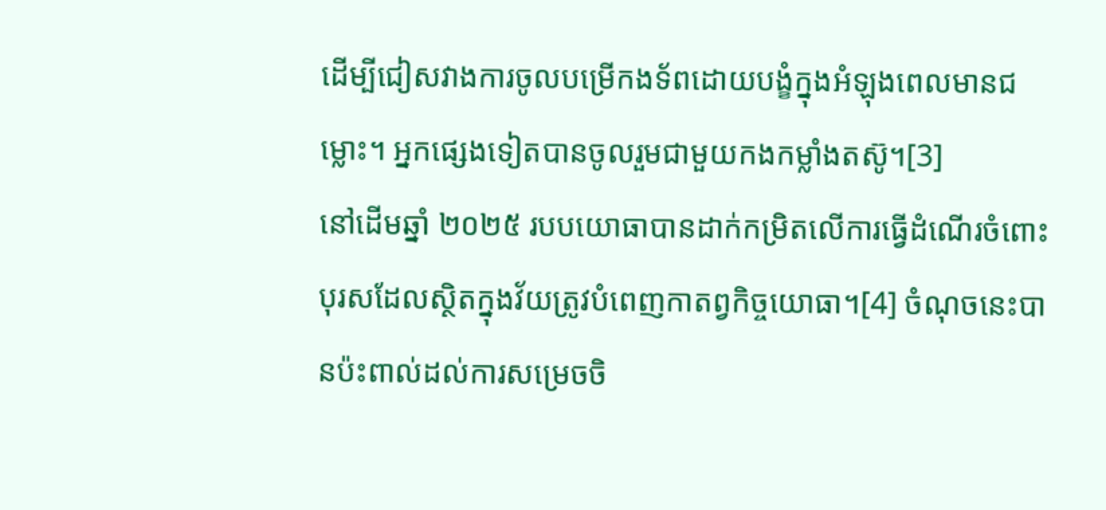ដើម្បីជៀសវាងការចូលបម្រើកងទ័ពដោយបង្ខំក្នុងអំឡុងពេលមានជម្លោះ។ អ្នកផ្សេងទៀតបានចូលរួមជាមួយកងកម្លាំងតស៊ូ។[3]
នៅដើមឆ្នាំ ២០២៥ របបយោធាបានដាក់កម្រិតលើការធ្វើដំណើរចំពោះបុរសដែលស្ថិតក្នុងវ័យត្រូវបំពេញកាតព្វកិច្ចយោធា។[4] ចំណុចនេះបានប៉ះពាល់ដល់ការសម្រេចចិ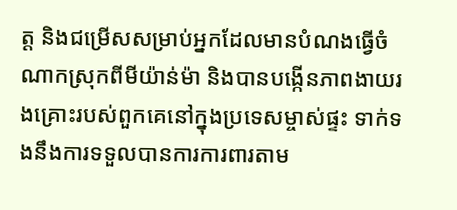ត្ត និងជម្រើសសម្រាប់អ្នកដែលមានបំណងធ្វើចំណាកស្រុកពីមីយ៉ាន់ម៉ា និងបានបង្កើនភាពងាយរងគ្រោះរបស់ពួកគេនៅក្នុងប្រទេសម្ចាស់ផ្ទះ ទាក់ទងនឹងការទទួលបានការការពារតាម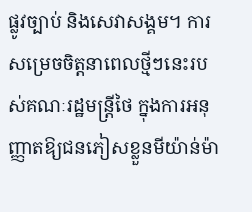ផ្លូវច្បាប់ និងសេវាសង្គម។ ការសម្រេចចិត្តនាពេលថ្មីៗនេះរបស់គណៈរដ្ឋមន្ត្រីថៃ ក្នុងការអនុញ្ញាតឱ្យជនភៀសខ្លួនមីយ៉ាន់ម៉ា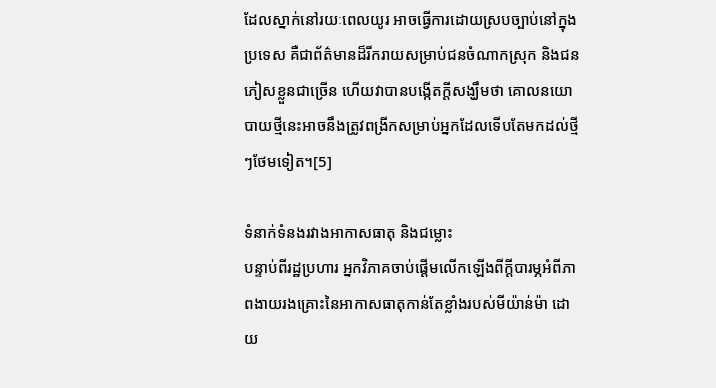ដែលស្នាក់នៅរយៈពេលយូរ អាចធ្វើការដោយស្របច្បាប់នៅក្នុងប្រទេស គឺជាព័ត៌មានដ៏រីករាយសម្រាប់ជនចំណាកស្រុក និងជនភៀសខ្លួនជាច្រើន ហើយវាបានបង្កើតក្តីសង្ឃឹមថា គោលនយោបាយថ្មីនេះអាចនឹងត្រូវពង្រីកសម្រាប់អ្នកដែលទើបតែមកដល់ថ្មីៗថែមទៀត។[5]

ទំនាក់ទំនងរវាងអាកាសធាតុ និងជម្លោះ
បន្ទាប់ពីរដ្ឋប្រហារ អ្នកវិភាគចាប់ផ្តើមលើកឡើងពីក្តីបារម្ភអំពីភាពងាយរងគ្រោះនៃអាកាសធាតុកាន់តែខ្លាំងរបស់មីយ៉ាន់ម៉ា ដោយ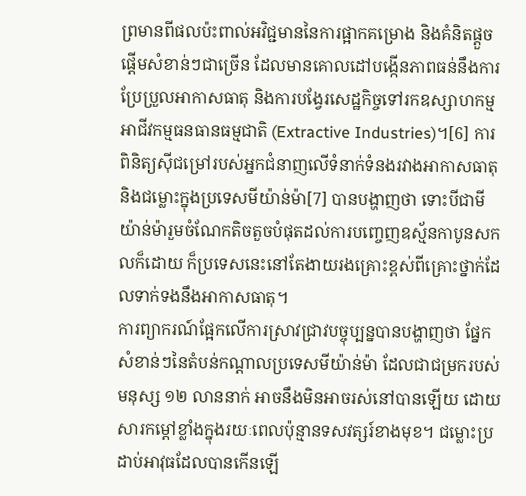ព្រមានពីផលប៉ះពាល់អវិជ្ជមាននៃការផ្អាកគម្រោង និងគំនិតផ្តួចផ្តើមសំខាន់ៗជាច្រើន ដែលមានគោលដៅបង្កើនភាពធន់នឹងការប្រែប្រួលអាកាសធាតុ និងការបង្វែរសេដ្ឋកិច្ចទៅរកឧស្សាហកម្មអាជីវកម្មធនធានធម្មជាតិ (Extractive Industries)។[6] ការពិនិត្យស៊ីជម្រៅរបស់អ្នកជំនាញលើទំនាក់ទំនងរវាងអាកាសធាតុ និងជម្លោះក្នុងប្រទេសមីយ៉ាន់ម៉ា[7] បានបង្ហាញថា ទោះបីជាមីយ៉ាន់ម៉ារួមចំណែកតិចតួចបំផុតដល់ការបញ្ចេញឧស្ម័នកាបូនសកលក៏ដោយ ក៏ប្រទេសនេះនៅតែងាយរងគ្រោះខ្ពស់ពីគ្រោះថ្នាក់ដែលទាក់ទងនឹងអាកាសធាតុ។
ការព្យាករណ៍ផ្អែកលើការស្រាវជ្រាវបច្ចុប្បន្នបានបង្ហាញថា ផ្នែកសំខាន់ៗនៃតំបន់កណ្តាលប្រទេសមីយ៉ាន់ម៉ា ដែលជាជម្រករបស់មនុស្ស ១២ លាននាក់ អាចនឹងមិនអាចរស់នៅបានឡើយ ដោយសារកម្ដៅខ្លាំងក្នុងរយៈពេលប៉ុន្មានទសវត្សរ៍ខាងមុខ។ ជម្លោះប្រដាប់អាវុធដែលបានកើនឡើ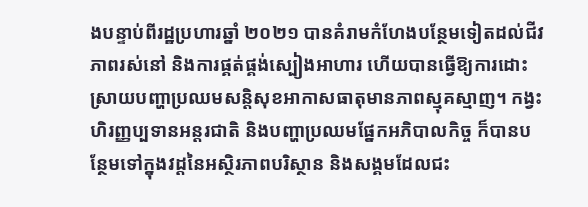ងបន្ទាប់ពីរដ្ឋប្រហារឆ្នាំ ២០២១ បានគំរាមកំហែងបន្ថែមទៀតដល់ជីវភាពរស់នៅ និងការផ្គត់ផ្គង់ស្បៀងអាហារ ហើយបានធ្វើឱ្យការដោះស្រាយបញ្ហាប្រឈមសន្តិសុខអាកាសធាតុមានភាពស្មុគស្មាញ។ កង្វះហិរញ្ញប្បទានអន្តរជាតិ និងបញ្ហាប្រឈមផ្នែកអភិបាលកិច្ច ក៏បានបន្ថែមទៅក្នុងវដ្តនៃអស្ថិរភាពបរិស្ថាន និងសង្គមដែលជះ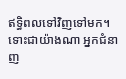ឥទ្ធិពលទៅវិញទៅមក។
ទោះជាយ៉ាងណា អ្នកជំនាញ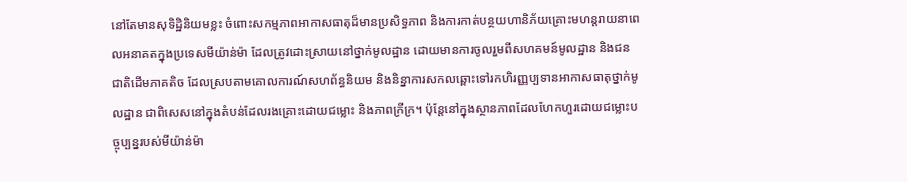នៅតែមានសុទិដ្ឋិនិយមខ្លះ ចំពោះសកម្មភាពអាកាសធាតុដ៏មានប្រសិទ្ធភាព និងការកាត់បន្ថយហានិភ័យគ្រោះមហន្តរាយនាពេលអនាគតក្នុងប្រទេសមីយ៉ាន់ម៉ា ដែលត្រូវដោះស្រាយនៅថ្នាក់មូលដ្ឋាន ដោយមានការចូលរួមពីសហគមន៍មូលដ្ឋាន និងជនជាតិដើមភាគតិច ដែលស្របតាមគោលការណ៍សហព័ន្ធនិយម និងនិន្នាការសកលឆ្ពោះទៅរកហិរញ្ញប្បទានអាកាសធាតុថ្នាក់មូលដ្ឋាន ជាពិសេសនៅក្នុងតំបន់ដែលរងគ្រោះដោយជម្លោះ និងភាពក្រីក្រ។ ប៉ុន្តែនៅក្នុងស្ថានភាពដែលហែកហួរដោយជម្លោះបច្ចុប្បន្នរបស់មីយ៉ាន់ម៉ា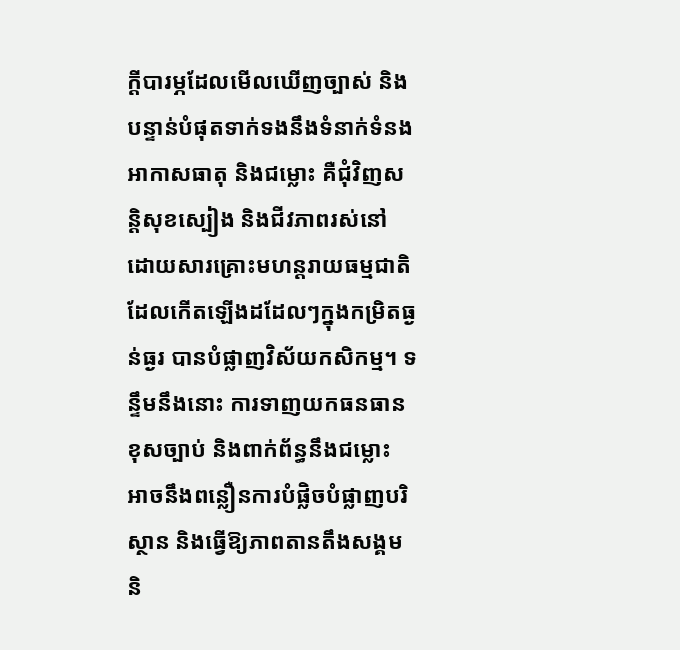ក្តីបារម្ភដែលមើលឃើញច្បាស់ និងបន្ទាន់បំផុតទាក់ទងនឹងទំនាក់ទំនងអាកាសធាតុ និងជម្លោះ គឺជុំវិញសន្តិសុខស្បៀង និងជីវភាពរស់នៅ ដោយសារគ្រោះមហន្តរាយធម្មជាតិដែលកើតឡើងដដែលៗក្នុងកម្រិតធ្ងន់ធ្ងរ បានបំផ្លាញវិស័យកសិកម្ម។ ទន្ទឹមនឹងនោះ ការទាញយកធនធានខុសច្បាប់ និងពាក់ព័ន្ធនឹងជម្លោះ អាចនឹងពន្លឿនការបំផ្លិចបំផ្លាញបរិស្ថាន និងធ្វើឱ្យភាពតានតឹងសង្គម និ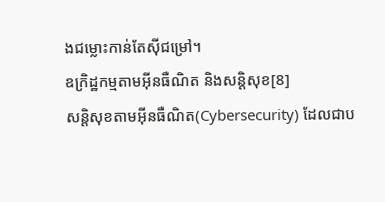ងជម្លោះកាន់តែស៊ីជម្រៅ។
ឧក្រិដ្ឋកម្មតាមអ៊ីនធឺណិត និងសន្តិសុខ[8]
សន្តិសុខតាមអ៊ីនធឺណិត(Cybersecurity) ដែលជាប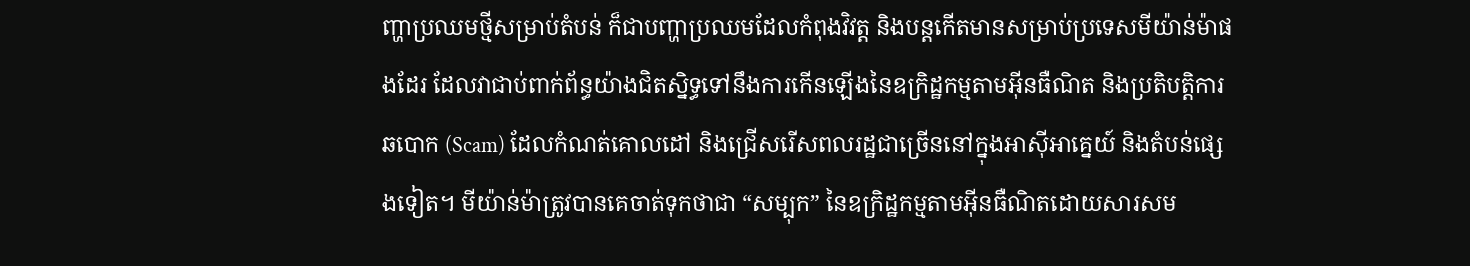ញ្ហាប្រឈមថ្មីសម្រាប់តំបន់ ក៏ជាបញ្ហាប្រឈមដែលកំពុងវិវត្ត និងបន្តកើតមានសម្រាប់ប្រទេសមីយ៉ាន់ម៉ាផងដែរ ដែលវាជាប់ពាក់ព័ន្ធយ៉ាងជិតស្និទ្ធទៅនឹងការកើនឡើងនៃឧក្រិដ្ឋកម្មតាមអ៊ីនធឺណិត និងប្រតិបត្តិការឆបោក (Scam) ដែលកំណត់គោលដៅ និងជ្រើសរើសពលរដ្ឋជាច្រើននៅក្នុងអាស៊ីអាគ្នេយ៍ និងតំបន់ផ្សេងទៀត។ មីយ៉ាន់ម៉ាត្រូវបានគេចាត់ទុកថាជា “សម្បុក” នៃឧក្រិដ្ឋកម្មតាមអ៊ីនធឺណិតដោយសារសម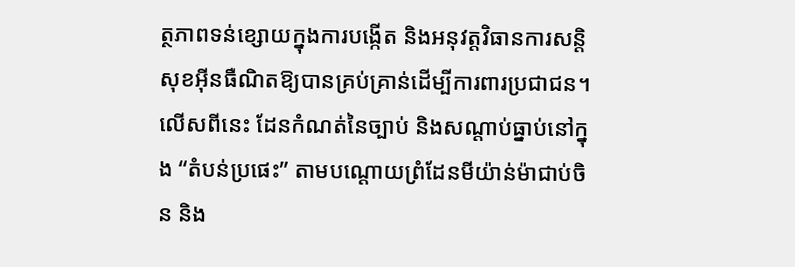ត្ថភាពទន់ខ្សោយក្នុងការបង្កើត និងអនុវត្តវិធានការសន្តិសុខអ៊ីនធឺណិតឱ្យបានគ្រប់គ្រាន់ដើម្បីការពារប្រជាជន។ លើសពីនេះ ដែនកំណត់នៃច្បាប់ និងសណ្តាប់ធ្នាប់នៅក្នុង “តំបន់ប្រផេះ” តាមបណ្តោយព្រំដែនមីយ៉ាន់ម៉ាជាប់ចិន និង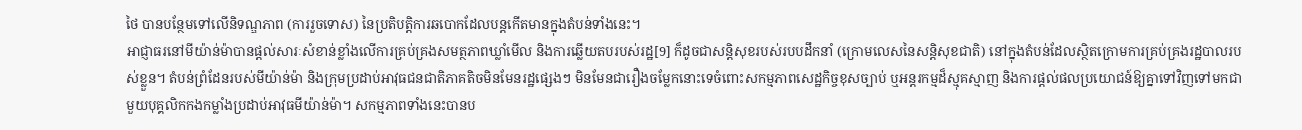ថៃ បានបន្ថែមទៅលើនិទណ្ឌភាព (ការរួចទោស) នៃប្រតិបត្តិការឆបោកដែលបន្តកើតមានក្នុងតំបន់ទាំងនេះ។
អាជ្ញាធរនៅមីយ៉ាន់ម៉ាបានផ្តល់សារៈសំខាន់ខ្លាំងលើការគ្រប់គ្រងសមត្ថភាពឃ្លាំមើល និងការឆ្លើយតបរបស់រដ្ឋ[9] ក៏ដូចជាសន្តិសុខរបស់របបដឹកនាំ (ក្រោមលេសនៃសន្តិសុខជាតិ) នៅក្នុងតំបន់ដែលស្ថិតក្រោមការគ្រប់គ្រងរដ្ឋបាលរបស់ខ្លួន។ តំបន់ព្រំដែនរបស់មីយ៉ាន់ម៉ា និងក្រុមប្រដាប់អាវុធជនជាតិភាគតិចមិនមែនរដ្ឋផ្សេងៗ មិនមែនជារឿងចម្លែកនោះទេចំពោះសកម្មភាពសេដ្ឋកិច្ចខុសច្បាប់ ឬអន្តរកម្មដ៏ស្មុគស្មាញ និងការផ្តល់ផលប្រយោជន៍ឱ្យគ្នាទៅវិញទៅមកជាមួយបុគ្គលិកកងកម្លាំងប្រដាប់អាវុធមីយ៉ាន់ម៉ា។ សកម្មភាពទាំងនេះបានប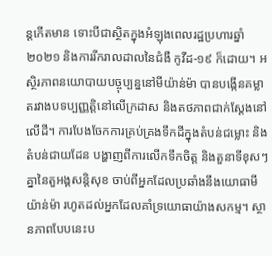ន្តកើតមាន ទោះបីជាស្ថិតក្នុងអំឡុងពេលរដ្ឋប្រហារឆ្នាំ ២០២១ និងការរីករាលដាលនៃជំងឺ កូវីដ-១៩ ក៏ដោយ។ អស្ថិរភាពនយោបាយបច្ចុប្បន្ននៅមីយ៉ាន់ម៉ា បានបង្កើនគម្លាតរវាងបទប្បញ្ញត្តិនៅលើក្រដាស និងតថភាពជាក់ស្តែងនៅលើដី។ ការបែងចែកការគ្រប់គ្រងទឹកដីក្នុងតំបន់ជម្លោះ និងតំបន់ជាយដែន បង្ហាញពីការលើកទឹកចិត្ត និងតួនាទីខុសៗគ្នានៃតួអង្គសន្តិសុខ ចាប់ពីអ្នកដែលប្រឆាំងនឹងយោធាមីយ៉ាន់ម៉ា រហូតដល់អ្នកដែលគាំទ្រយោធាយ៉ាងសកម្ម។ ស្ថានភាពបែបនេះប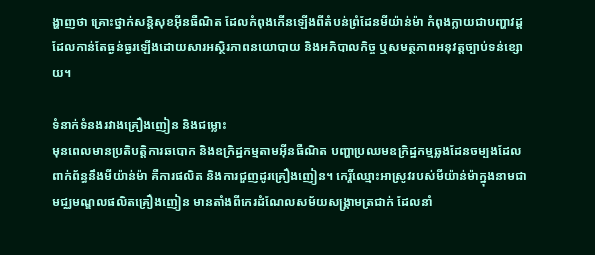ង្ហាញថា គ្រោះថ្នាក់សន្តិសុខអ៊ីនធឺណិត ដែលកំពុងកើនឡើងពីតំបន់ព្រំដែនមីយ៉ាន់ម៉ា កំពុងក្លាយជាបញ្ហាវដ្តដែលកាន់តែធ្ងន់ធ្ងរឡើងដោយសារអស្ថិរភាពនយោបាយ និងអភិបាលកិច្ច ឬសមត្ថភាពអនុវត្តច្បាប់ទន់ខ្សោយ។

ទំនាក់ទំនងរវាងគ្រឿងញៀន និងជម្លោះ
មុនពេលមានប្រតិបត្តិការឆបោក និងឧក្រិដ្ឋកម្មតាមអ៊ីនធឺណិត បញ្ហាប្រឈមឧក្រិដ្ឋកម្មឆ្លងដែនចម្បងដែលពាក់ព័ន្ធនឹងមីយ៉ាន់ម៉ា គឺការផលិត និងការជួញដូរគ្រឿងញៀន។ កេរ្តិ៍ឈ្មោះអាស្រូវរបស់មីយ៉ាន់ម៉ាក្នុងនាមជាមជ្ឈមណ្ឌលផលិតគ្រឿងញៀន មានតាំងពីកេរដំណែលសម័យសង្គ្រាមត្រជាក់ ដែលនាំ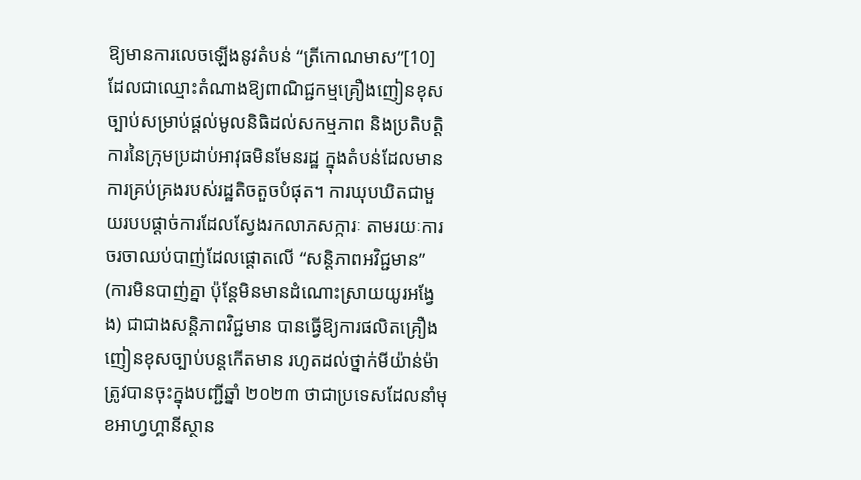ឱ្យមានការលេចឡើងនូវតំបន់ “ត្រីកោណមាស”[10] ដែលជាឈ្មោះតំណាងឱ្យពាណិជ្ជកម្មគ្រឿងញៀនខុសច្បាប់សម្រាប់ផ្តល់មូលនិធិដល់សកម្មភាព និងប្រតិបត្តិការនៃក្រុមប្រដាប់អាវុធមិនមែនរដ្ឋ ក្នុងតំបន់ដែលមានការគ្រប់គ្រងរបស់រដ្ឋតិចតួចបំផុត។ ការឃុបឃិតជាមួយរបបផ្តាច់ការដែលស្វែងរកលាភសក្ការៈ តាមរយៈការចរចាឈប់បាញ់ដែលផ្តោតលើ “សន្តិភាពអវិជ្ជមាន” (ការមិនបាញ់គ្នា ប៉ុន្តែមិនមានដំណោះស្រាយយូរអង្វែង) ជាជាងសន្តិភាពវិជ្ជមាន បានធ្វើឱ្យការផលិតគ្រឿងញៀនខុសច្បាប់បន្តកើតមាន រហូតដល់ថ្នាក់មីយ៉ាន់ម៉ាត្រូវបានចុះក្នុងបញ្ជីឆ្នាំ ២០២៣ ថាជាប្រទេសដែលនាំមុខអាហ្វហ្គានីស្ថាន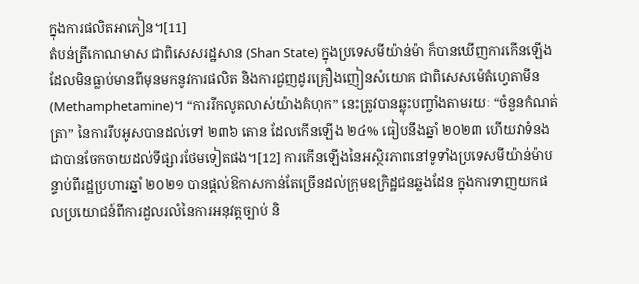ក្នុងការផលិតអាភៀន។[11]
តំបន់ត្រីកោណមាស ជាពិសេសរដ្ឋសាន (Shan State) ក្នុងប្រទេសមីយ៉ាន់ម៉ា ក៏បានឃើញការកើនឡើងដែលមិនធ្លាប់មានពីមុនមកនូវការផលិត និងការជួញដូរគ្រឿងញៀនសំយោគ ជាពិសេសម៉េតំហ្វេតាមីន (Methamphetamine)។ “ការរីកលូតលាស់យ៉ាងគំហុក” នេះត្រូវបានឆ្លុះបញ្ចាំងតាមរយៈ “ចំនួនកំណត់ត្រា” នៃការរឹបអូសបានដល់ទៅ ២៣៦ តោន ដែលកើនឡើង ២៤% ធៀបនឹងឆ្នាំ ២០២៣ ហើយវាទំនងជាបានចែកចាយដល់ទីផ្សារថែមទៀតផង។[12] ការកើនឡើងនៃអស្ថិរភាពនៅទូទាំងប្រទេសមីយ៉ាន់ម៉ាបន្ទាប់ពីរដ្ឋប្រហារឆ្នាំ ២០២១ បានផ្តល់ឱកាសកាន់តែច្រើនដល់ក្រុមឧក្រិដ្ឋជនឆ្លងដែន ក្នុងការទាញយកផលប្រយោជន៍ពីការដួលរលំនៃការអនុវត្តច្បាប់ និ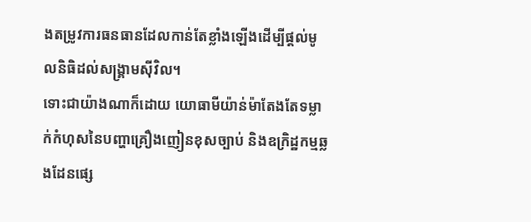ងតម្រូវការធនធានដែលកាន់តែខ្លាំងឡើងដើម្បីផ្តល់មូលនិធិដល់សង្គ្រាមស៊ីវិល។
ទោះជាយ៉ាងណាក៏ដោយ យោធាមីយ៉ាន់ម៉ាតែងតែទម្លាក់កំហុសនៃបញ្ហាគ្រឿងញៀនខុសច្បាប់ និងឧក្រិដ្ឋកម្មឆ្លងដែនផ្សេ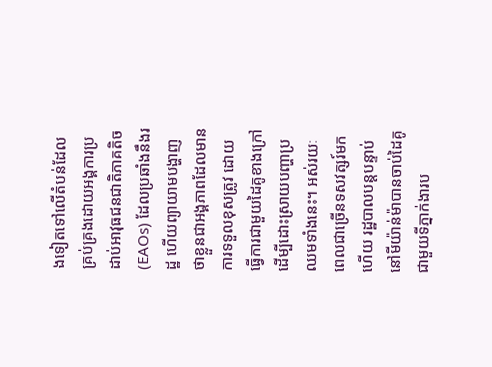ងទៀតទៅលើតំបន់ដែលគ្រប់គ្រងដោយអង្គការប្រដាប់អាវុធជនជាតិភាគតិច (EAOs) ដែលប្រឆាំងនឹងរដ្ឋ ហើយព្យាយាមបង្ហាញថាខ្លួនជាអង្គភាពដែលមានការទទួលខុសត្រូវ ដោយធ្វើការជាមួយដៃគូខាងក្រៅដើម្បីដោះស្រាយបញ្ហាប្រឈមទាំងនេះ។ អស់រយៈពេលជាច្រើនទសវត្សរ៍មកហើយ រដ្ឋបាលបន្តបន្ទាប់នៅមីយ៉ាន់ម៉ាបានចាប់ដៃគូជាមួយទីភ្នាក់ងារប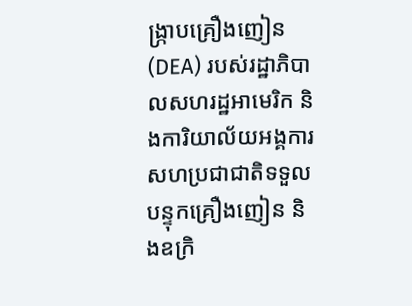ង្ក្រាបគ្រឿងញៀន (DEA) របស់រដ្ឋាភិបាលសហរដ្ឋអាមេរិក និងការិយាល័យអង្គការសហប្រជាជាតិទទួលបន្ទុកគ្រឿងញៀន និងឧក្រិ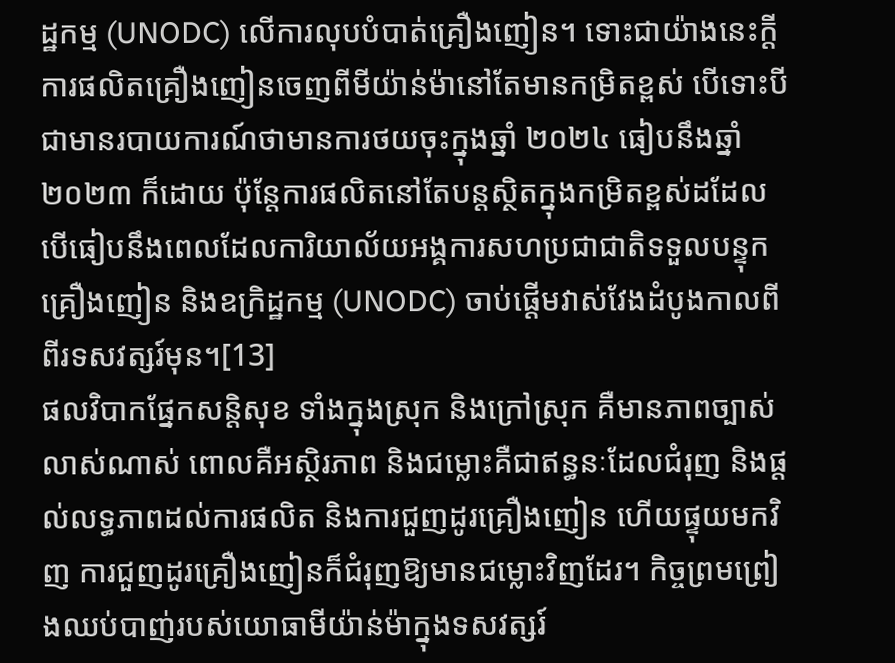ដ្ឋកម្ម (UNODC) លើការលុបបំបាត់គ្រឿងញៀន។ ទោះជាយ៉ាងនេះក្តី ការផលិតគ្រឿងញៀនចេញពីមីយ៉ាន់ម៉ានៅតែមានកម្រិតខ្ពស់ បើទោះបីជាមានរបាយការណ៍ថាមានការថយចុះក្នុងឆ្នាំ ២០២៤ ធៀបនឹងឆ្នាំ ២០២៣ ក៏ដោយ ប៉ុន្តែការផលិតនៅតែបន្តស្ថិតក្នុងកម្រិតខ្ពស់ដដែល បើធៀបនឹងពេលដែលការិយាល័យអង្គការសហប្រជាជាតិទទួលបន្ទុកគ្រឿងញៀន និងឧក្រិដ្ឋកម្ម (UNODC) ចាប់ផ្តើមវាស់វែងដំបូងកាលពីពីរទសវត្សរ៍មុន។[13]
ផលវិបាកផ្នែកសន្តិសុខ ទាំងក្នុងស្រុក និងក្រៅស្រុក គឺមានភាពច្បាស់លាស់ណាស់ ពោលគឺអស្ថិរភាព និងជម្លោះគឺជាឥន្ធនៈដែលជំរុញ និងផ្តល់លទ្ធភាពដល់ការផលិត និងការជួញដូរគ្រឿងញៀន ហើយផ្ទុយមកវិញ ការជួញដូរគ្រឿងញៀនក៏ជំរុញឱ្យមានជម្លោះវិញដែរ។ កិច្ចព្រមព្រៀងឈប់បាញ់របស់យោធាមីយ៉ាន់ម៉ាក្នុងទសវត្សរ៍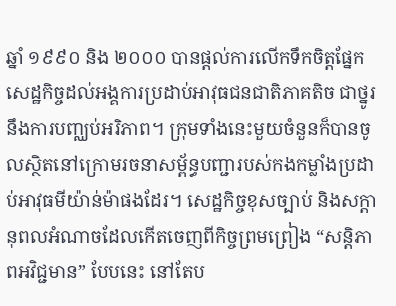ឆ្នាំ ១៩៩០ និង ២០០០ បានផ្តល់ការលើកទឹកចិត្តផ្នែកសេដ្ឋកិច្ចដល់អង្គការប្រដាប់អាវុធជនជាតិភាគតិច ជាថ្នូរនឹងការបញ្ឈប់អរិភាព។ ក្រុមទាំងនេះមួយចំនួនក៏បានចូលស្ថិតនៅក្រោមរចនាសម្ព័ន្ធបញ្ជារបស់កងកម្លាំងប្រដាប់អាវុធមីយ៉ាន់ម៉ាផងដែរ។ សេដ្ឋកិច្ចខុសច្បាប់ និងសក្ដានុពលអំណាចដែលកើតចេញពីកិច្ចព្រមព្រៀង “សន្តិភាពអវិជ្ជមាន” បែបនេះ នៅតែប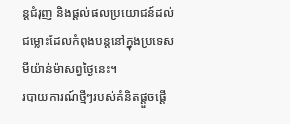ន្តជំរុញ និងផ្តល់ផលប្រយោជន៍ដល់ជម្លោះដែលកំពុងបន្តនៅក្នុងប្រទេសមីយ៉ាន់ម៉ាសព្វថ្ងៃនេះ។
របាយការណ៍ថ្មីៗរបស់គំនិតផ្តួចផ្តើ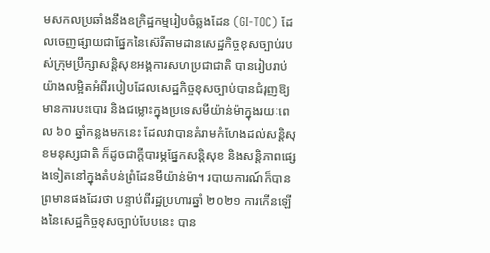មសកលប្រឆាំងនឹងឧក្រិដ្ឋកម្មរៀបចំឆ្លងដែន (GI-TOC) ដែលចេញផ្សាយជាផ្នែកនៃស៊េរីតាមដានសេដ្ឋកិច្ចខុសច្បាប់របស់ក្រុមប្រឹក្សាសន្តិសុខអង្គការសហប្រជាជាតិ បានរៀបរាប់យ៉ាងលម្អិតអំពីរបៀបដែលសេដ្ឋកិច្ចខុសច្បាប់បានជំរុញឱ្យមានការបះបោរ និងជម្លោះក្នុងប្រទេសមីយ៉ាន់ម៉ាក្នុងរយៈពេល ៦០ ឆ្នាំកន្លងមកនេះ ដែលវាបានគំរាមកំហែងដល់សន្តិសុខមនុស្សជាតិ ក៏ដូចជាក្តីបារម្ភផ្នែកសន្តិសុខ និងសន្តិភាពផ្សេងទៀតនៅក្នុងតំបន់ព្រំដែនមីយ៉ាន់ម៉ា។ របាយការណ៍ក៏បានព្រមានផងដែរថា បន្ទាប់ពីរដ្ឋប្រហារឆ្នាំ ២០២១ ការកើនឡើងនៃសេដ្ឋកិច្ចខុសច្បាប់បែបនេះ បាន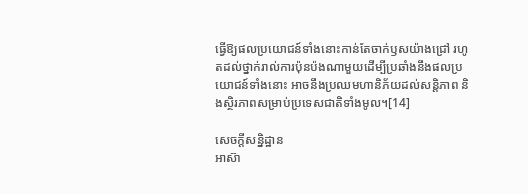ធ្វើឱ្យផលប្រយោជន៍ទាំងនោះកាន់តែចាក់ឫសយ៉ាងជ្រៅ រហូតដល់ថ្នាក់រាល់ការប៉ុនប៉ងណាមួយដើម្បីប្រឆាំងនឹងផលប្រយោជន៍ទាំងនោះ អាចនឹងប្រឈមហានិភ័យដល់សន្តិភាព និងស្ថិរភាពសម្រាប់ប្រទេសជាតិទាំងមូល។[14]

សេចក្តីសន្និដ្ឋាន
អាស៊ា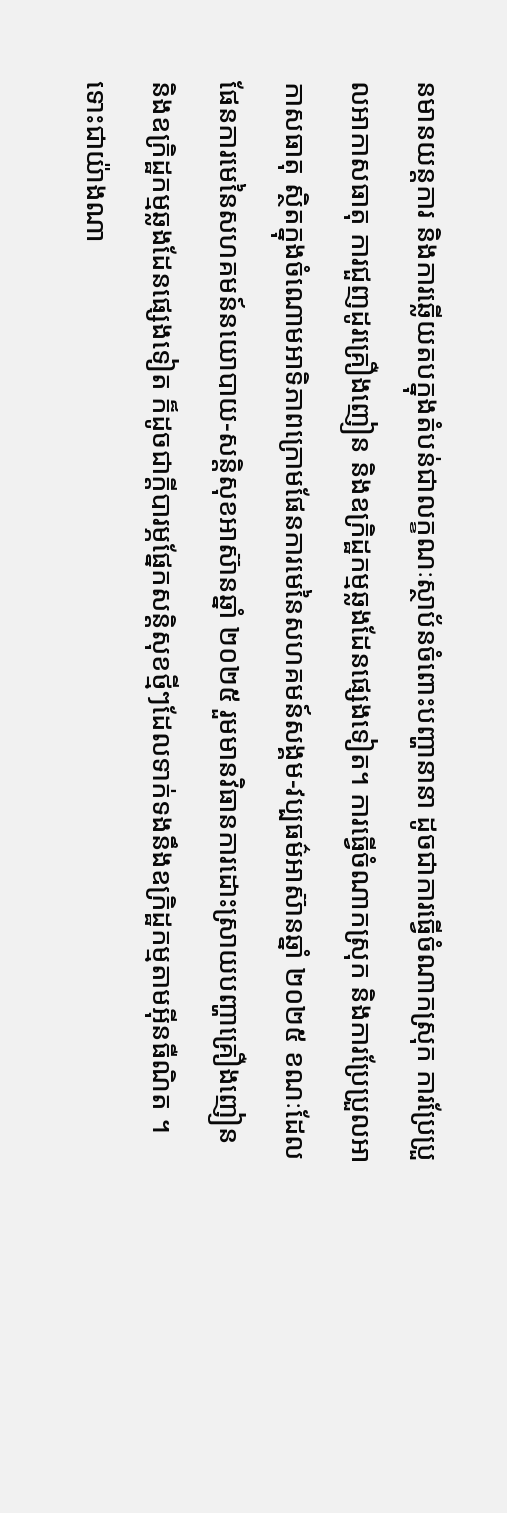នមានយន្តការ និងការឆ្លើយតបក្នុងតំបន់ជាលក្ខណៈស្ថាប័នចំពោះបញ្ហានានា ដូចជាការធ្វើចំណាកស្រុក ការប្រែប្រួលអាកាសធាតុ ការជួញដូរគ្រឿងញៀន និងឧក្រិដ្ឋកម្មឆ្លងដែនផ្សេងទៀត។ ការធ្វើចំណាកស្រុក និងការប្រែប្រួលអាកាសធាតុ ស្ថិតក្នុងចំណោមអាទិភាពក្រោមផែនការមេនៃសហគមន៍សង្គម-វប្បធម៌អាស៊ានឆ្នាំ ២០២៥ ខណៈដែល ផែនការមេនៃសហគមន៍នយោបាយ-សន្តិសុខអាស៊ានឆ្នាំ ២០២៥ រួមមានវិធានការដោះស្រាយបញ្ហាគ្រឿងញៀន និងឧក្រិដ្ឋកម្មឆ្លងដែនផ្សេងទៀត ក៏ដូចជាក្តីបារម្ភផ្នែកសន្តិសុខថ្មីៗដែលទាក់ទងនឹងឧក្រិដ្ឋកម្មតាមអ៊ីនធឺណិត ។ ទោះជាយ៉ាងណា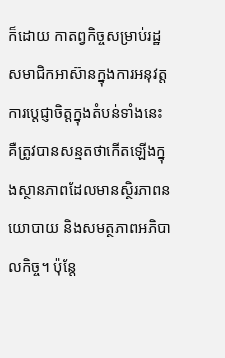ក៏ដោយ កាតព្វកិច្ចសម្រាប់រដ្ឋសមាជិកអាស៊ានក្នុងការអនុវត្តការប្តេជ្ញាចិត្តក្នុងតំបន់ទាំងនេះ គឺត្រូវបានសន្មតថាកើតឡើងក្នុងស្ថានភាពដែលមានស្ថិរភាពនយោបាយ និងសមត្ថភាពអភិបាលកិច្ច។ ប៉ុន្តែ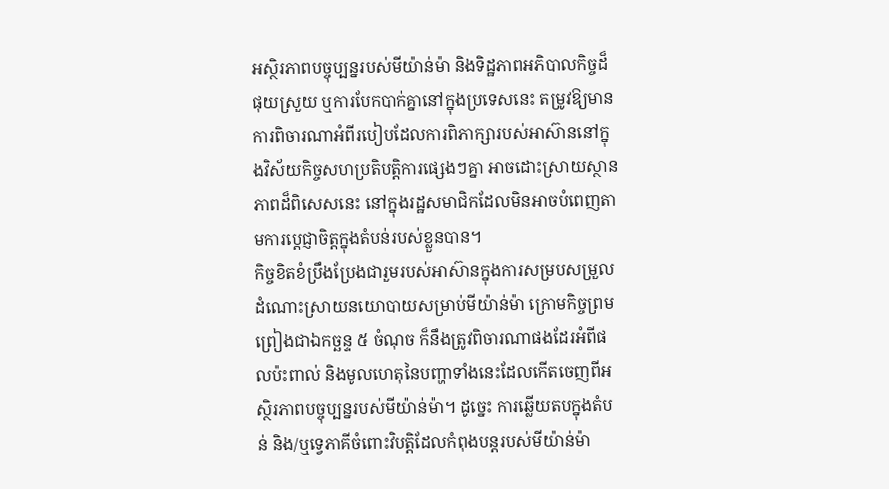អស្ថិរភាពបច្ចុប្បន្នរបស់មីយ៉ាន់ម៉ា និងទិដ្ឋភាពអភិបាលកិច្ចដ៏ផុយស្រួយ ឬការបែកបាក់គ្នានៅក្នុងប្រទេសនេះ តម្រូវឱ្យមានការពិចារណាអំពីរបៀបដែលការពិភាក្សារបស់អាស៊ាននៅក្នុងវិស័យកិច្ចសហប្រតិបត្តិការផ្សេងៗគ្នា អាចដោះស្រាយស្ថានភាពដ៏ពិសេសនេះ នៅក្នុងរដ្ឋសមាជិកដែលមិនអាចបំពេញតាមការប្តេជ្ញាចិត្តក្នុងតំបន់របស់ខ្លួនបាន។
កិច្ចខិតខំប្រឹងប្រែងជារួមរបស់អាស៊ានក្នុងការសម្របសម្រួលដំណោះស្រាយនយោបាយសម្រាប់មីយ៉ាន់ម៉ា ក្រោមកិច្ចព្រមព្រៀងជាឯកច្ឆន្ទ ៥ ចំណុច ក៏នឹងត្រូវពិចារណាផងដែរអំពីផលប៉ះពាល់ និងមូលហេតុនៃបញ្ហាទាំងនេះដែលកើតចេញពីអស្ថិរភាពបច្ចុប្បន្នរបស់មីយ៉ាន់ម៉ា។ ដូច្នេះ ការឆ្លើយតបក្នុងតំបន់ និង/ឬទ្វេភាគីចំពោះវិបត្តិដែលកំពុងបន្តរបស់មីយ៉ាន់ម៉ា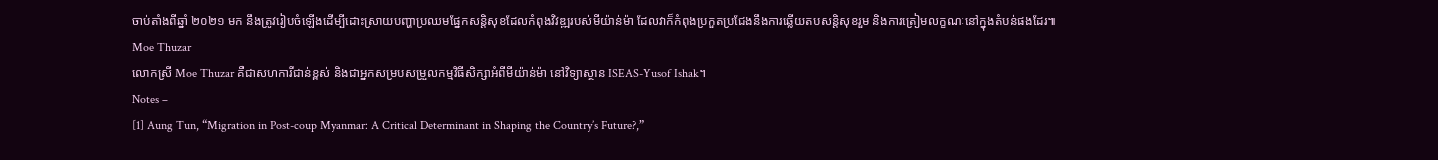ចាប់តាំងពីឆ្នាំ ២០២១ មក នឹងត្រូវរៀបចំឡើងដើម្បីដោះស្រាយបញ្ហាប្រឈមផ្នែកសន្តិសុខដែលកំពុងវិវឌ្ឍរបស់មីយ៉ាន់ម៉ា ដែលវាក៏កំពុងប្រកួតប្រជែងនឹងការឆ្លើយតបសន្តិសុខរួម និងការត្រៀមលក្ខណៈនៅក្នុងតំបន់ផងដែរ៕
Moe Thuzar
លោកស្រី Moe Thuzar គឺជាសហការីជាន់ខ្ពស់ និងជាអ្នកសម្របសម្រួលកម្មវិធីសិក្សាអំពីមីយ៉ាន់ម៉ា នៅវិទ្យាស្ថាន ISEAS-Yusof Ishak។
Notes –
[1] Aung Tun, “Migration in Post-coup Myanmar: A Critical Determinant in Shaping the Country’s Future?,”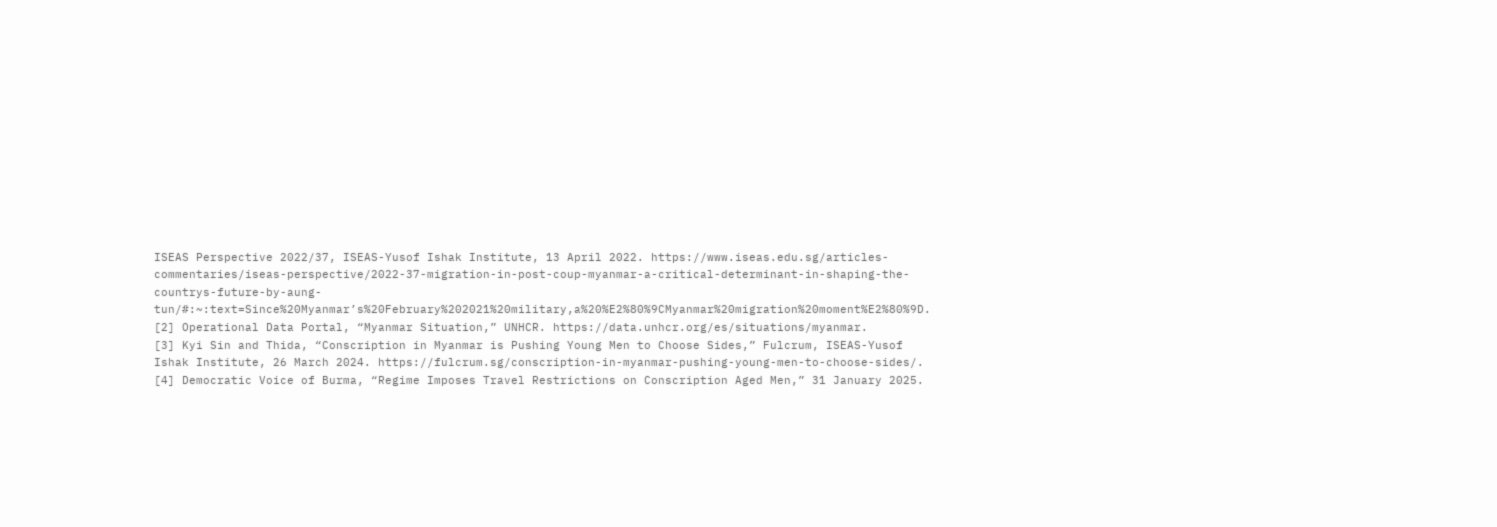ISEAS Perspective 2022/37, ISEAS-Yusof Ishak Institute, 13 April 2022. https://www.iseas.edu.sg/articles-commentaries/iseas-perspective/2022-37-migration-in-post-coup-myanmar-a-critical-determinant-in-shaping-the-countrys-future-by-aung-tun/#:~:text=Since%20Myanmar’s%20February%202021%20military,a%20%E2%80%9CMyanmar%20migration%20moment%E2%80%9D.
[2] Operational Data Portal, “Myanmar Situation,” UNHCR. https://data.unhcr.org/es/situations/myanmar.
[3] Kyi Sin and Thida, “Conscription in Myanmar is Pushing Young Men to Choose Sides,” Fulcrum, ISEAS-Yusof Ishak Institute, 26 March 2024. https://fulcrum.sg/conscription-in-myanmar-pushing-young-men-to-choose-sides/.
[4] Democratic Voice of Burma, “Regime Imposes Travel Restrictions on Conscription Aged Men,” 31 January 2025.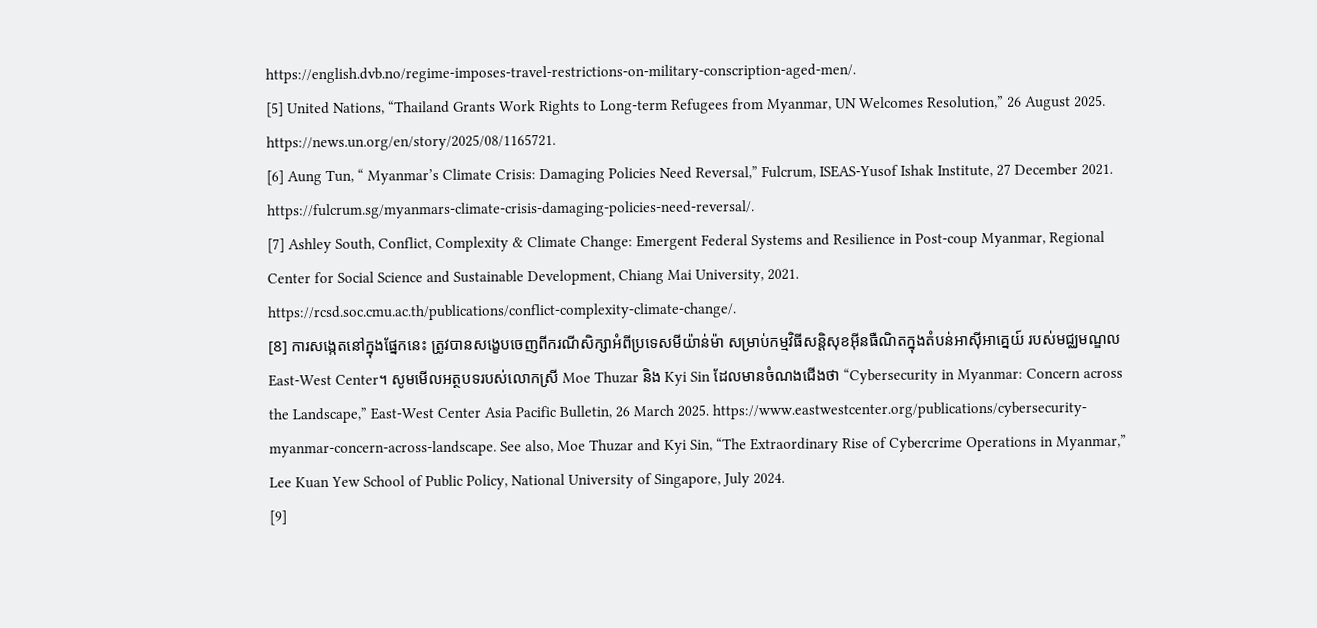https://english.dvb.no/regime-imposes-travel-restrictions-on-military-conscription-aged-men/.
[5] United Nations, “Thailand Grants Work Rights to Long-term Refugees from Myanmar, UN Welcomes Resolution,” 26 August 2025. https://news.un.org/en/story/2025/08/1165721.
[6] Aung Tun, “ Myanmar’s Climate Crisis: Damaging Policies Need Reversal,” Fulcrum, ISEAS-Yusof Ishak Institute, 27 December 2021. https://fulcrum.sg/myanmars-climate-crisis-damaging-policies-need-reversal/.
[7] Ashley South, Conflict, Complexity & Climate Change: Emergent Federal Systems and Resilience in Post-coup Myanmar, Regional Center for Social Science and Sustainable Development, Chiang Mai University, 2021.
https://rcsd.soc.cmu.ac.th/publications/conflict-complexity-climate-change/.
[8] ការសង្កេតនៅក្នុងផ្នែកនេះ ត្រូវបានសង្ខេបចេញពីករណីសិក្សាអំពីប្រទេសមីយ៉ាន់ម៉ា សម្រាប់កម្មវិធីសន្តិសុខអ៊ីនធឺណិតក្នុងតំបន់អាស៊ីអាគ្នេយ៍ របស់មជ្ឈមណ្ឌល East-West Center។ សូមមើលអត្ថបទរបស់លោកស្រី Moe Thuzar និង Kyi Sin ដែលមានចំណងជើងថា “Cybersecurity in Myanmar: Concern across the Landscape,” East-West Center Asia Pacific Bulletin, 26 March 2025. https://www.eastwestcenter.org/publications/cybersecurity-myanmar-concern-across-landscape. See also, Moe Thuzar and Kyi Sin, “The Extraordinary Rise of Cybercrime Operations in Myanmar,” Lee Kuan Yew School of Public Policy, National University of Singapore, July 2024.
[9]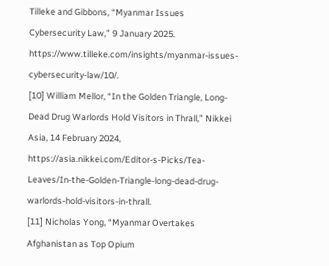Tilleke and Gibbons, “Myanmar Issues Cybersecurity Law,” 9 January 2025. https://www.tilleke.com/insights/myanmar-issues-cybersecurity-law/10/.
[10] William Mellor, “In the Golden Triangle, Long-Dead Drug Warlords Hold Visitors in Thrall,” Nikkei Asia, 14 February 2024, https://asia.nikkei.com/Editor-s-Picks/Tea-Leaves/In-the-Golden-Triangle-long-dead-drug-warlords-hold-visitors-in-thrall.
[11] Nicholas Yong, “Myanmar Overtakes Afghanistan as Top Opium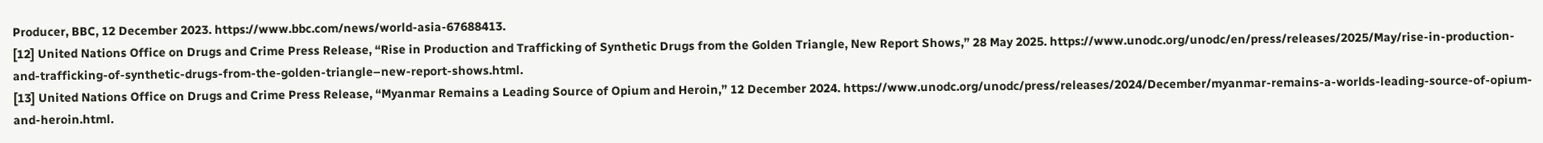Producer, BBC, 12 December 2023. https://www.bbc.com/news/world-asia-67688413.
[12] United Nations Office on Drugs and Crime Press Release, “Rise in Production and Trafficking of Synthetic Drugs from the Golden Triangle, New Report Shows,” 28 May 2025. https://www.unodc.org/unodc/en/press/releases/2025/May/rise-in-production-and-trafficking-of-synthetic-drugs-from-the-golden-triangle–new-report-shows.html.
[13] United Nations Office on Drugs and Crime Press Release, “Myanmar Remains a Leading Source of Opium and Heroin,” 12 December 2024. https://www.unodc.org/unodc/press/releases/2024/December/myanmar-remains-a-worlds-leading-source-of-opium-and-heroin.html.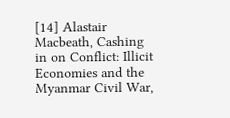[14] Alastair Macbeath, Cashing in on Conflict: Illicit Economies and the Myanmar Civil War,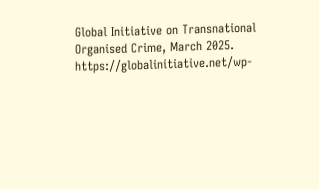Global Initiative on Transnational Organised Crime, March 2025. https://globalinitiative.net/wp-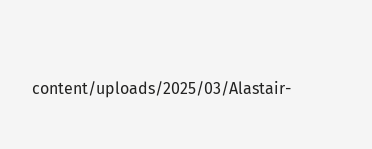content/uploads/2025/03/Alastair-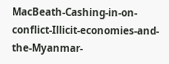MacBeath-Cashing-in-on-conflict-Illicit-economies-and-the-Myanmar-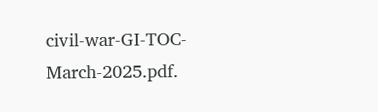civil-war-GI-TOC-March-2025.pdf.